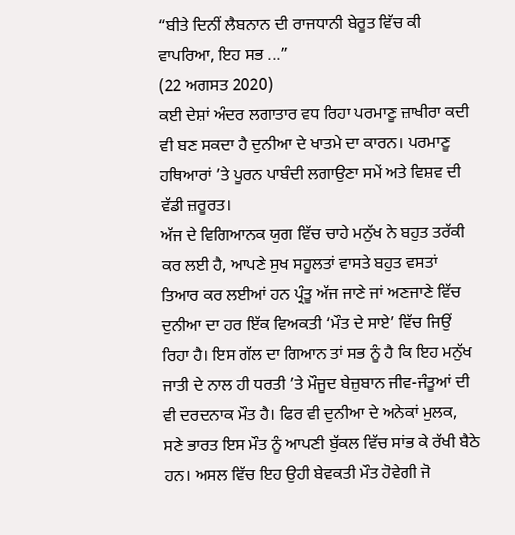“ਬੀਤੇ ਦਿਨੀਂ ਲੈਬਨਾਨ ਦੀ ਰਾਜਧਾਨੀ ਬੇਰੂਤ ਵਿੱਚ ਕੀ ਵਾਪਰਿਆ, ਇਹ ਸਭ ...”
(22 ਅਗਸਤ 2020)
ਕਈ ਦੇਸ਼ਾਂ ਅੰਦਰ ਲਗਾਤਾਰ ਵਧ ਰਿਹਾ ਪਰਮਾਣੂ ਜ਼ਾਖੀਰਾ ਕਦੀ ਵੀ ਬਣ ਸਕਦਾ ਹੈ ਦੁਨੀਆ ਦੇ ਖਾਤਮੇ ਦਾ ਕਾਰਨ। ਪਰਮਾਣੂ ਹਥਿਆਰਾਂ ’ਤੇ ਪੂਰਨ ਪਾਬੰਦੀ ਲਗਾਉਣਾ ਸਮੇਂ ਅਤੇ ਵਿਸ਼ਵ ਦੀ ਵੱਡੀ ਜ਼ਰੂਰਤ।
ਅੱਜ ਦੇ ਵਿਗਿਆਨਕ ਯੁਗ ਵਿੱਚ ਚਾਹੇ ਮਨੁੱਖ ਨੇ ਬਹੁਤ ਤਰੱਕੀ ਕਰ ਲਈ ਹੈ, ਆਪਣੇ ਸੁਖ ਸਹੂਲਤਾਂ ਵਾਸਤੇ ਬਹੁਤ ਵਸਤਾਂ ਤਿਆਰ ਕਰ ਲਈਆਂ ਹਨ ਪ੍ਰੰਤੂ ਅੱਜ ਜਾਣੇ ਜਾਂ ਅਣਜਾਣੇ ਵਿੱਚ ਦੁਨੀਆ ਦਾ ਹਰ ਇੱਕ ਵਿਅਕਤੀ ‘ਮੌਤ ਦੇ ਸਾਏ’ ਵਿੱਚ ਜਿਉਂ ਰਿਹਾ ਹੈ। ਇਸ ਗੱਲ ਦਾ ਗਿਆਨ ਤਾਂ ਸਭ ਨੂੰ ਹੈ ਕਿ ਇਹ ਮਨੁੱਖ ਜਾਤੀ ਦੇ ਨਾਲ ਹੀ ਧਰਤੀ ’ਤੇ ਮੌਜੂਦ ਬੇਜ਼ੁਬਾਨ ਜੀਵ-ਜੰਤੂਆਂ ਦੀ ਵੀ ਦਰਦਨਾਕ ਮੌਤ ਹੈ। ਫਿਰ ਵੀ ਦੁਨੀਆ ਦੇ ਅਨੇਕਾਂ ਮੁਲਕ, ਸਣੇ ਭਾਰਤ ਇਸ ਮੌਤ ਨੂੰ ਆਪਣੀ ਬੁੱਕਲ ਵਿੱਚ ਸਾਂਭ ਕੇ ਰੱਖੀ ਬੈਠੇ ਹਨ। ਅਸਲ ਵਿੱਚ ਇਹ ਉਹੀ ਬੇਵਕਤੀ ਮੌਤ ਹੋਵੇਗੀ ਜੋ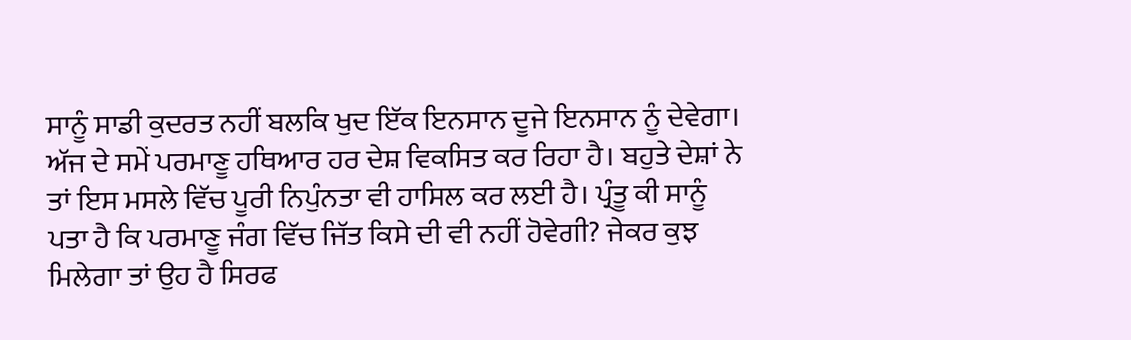ਸਾਨੂੰ ਸਾਡੀ ਕੁਦਰਤ ਨਹੀਂ ਬਲਕਿ ਖੁਦ ਇੱਕ ਇਨਸਾਨ ਦੂਜੇ ਇਨਸਾਨ ਨੂੰ ਦੇਵੇਗਾ।
ਅੱਜ ਦੇ ਸਮੇਂ ਪਰਮਾਣੂ ਹਥਿਆਰ ਹਰ ਦੇਸ਼ ਵਿਕਸਿਤ ਕਰ ਰਿਹਾ ਹੈ। ਬਹੁਤੇ ਦੇਸ਼ਾਂ ਨੇ ਤਾਂ ਇਸ ਮਸਲੇ ਵਿੱਚ ਪੂਰੀ ਨਿਪੁੰਨਤਾ ਵੀ ਹਾਸਿਲ ਕਰ ਲਈ ਹੈ। ਪ੍ਰੰਤੂ ਕੀ ਸਾਨੂੰ ਪਤਾ ਹੈ ਕਿ ਪਰਮਾਣੂ ਜੰਗ ਵਿੱਚ ਜਿੱਤ ਕਿਸੇ ਦੀ ਵੀ ਨਹੀਂ ਹੋਵੇਗੀ? ਜੇਕਰ ਕੁਝ ਮਿਲੇਗਾ ਤਾਂ ਉਹ ਹੈ ਸਿਰਫ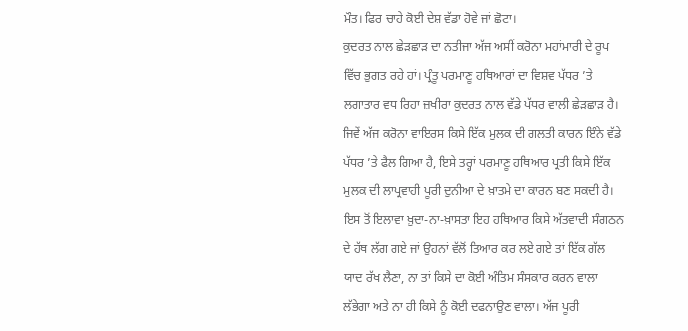ਮੌਤ। ਫਿਰ ਚਾਹੇ ਕੋਈ ਦੇਸ਼ ਵੱਡਾ ਹੋਵੇ ਜਾਂ ਛੋਟਾ।
ਕੁਦਰਤ ਨਾਲ ਛੇੜਛਾੜ ਦਾ ਨਤੀਜਾ ਅੱਜ ਅਸੀਂ ਕਰੋਨਾ ਮਹਾਂਮਾਰੀ ਦੇ ਰੂਪ ਵਿੱਚ ਭੁਗਤ ਰਹੇ ਹਾਂ। ਪ੍ਰੰਤੂ ਪਰਮਾਣੂ ਹਥਿਆਰਾਂ ਦਾ ਵਿਸ਼ਵ ਪੱਧਰ ’ਤੇ ਲਗਾਤਾਰ ਵਧ ਰਿਹਾ ਜ਼ਖੀਰਾ ਕੁਦਰਤ ਨਾਲ ਵੱਡੇ ਪੱਧਰ ਵਾਲੀ ਛੇੜਛਾੜ ਹੈ। ਜਿਵੇਂ ਅੱਜ ਕਰੋਨਾ ਵਾਇਰਸ ਕਿਸੇ ਇੱਕ ਮੁਲਕ ਦੀ ਗਲਤੀ ਕਾਰਨ ਇੰਨੇ ਵੱਡੇ ਪੱਧਰ ’ਤੇ ਫੈਲ ਗਿਆ ਹੈ, ਇਸੇ ਤਰ੍ਹਾਂ ਪਰਮਾਣੂ ਹਥਿਆਰ ਪ੍ਰਤੀ ਕਿਸੇ ਇੱਕ ਮੁਲਕ ਦੀ ਲਾਪ੍ਰਵਾਹੀ ਪੂਰੀ ਦੁਨੀਆ ਦੇ ਖ਼ਾਤਮੇ ਦਾ ਕਾਰਨ ਬਣ ਸਕਦੀ ਹੈ। ਇਸ ਤੋਂ ਇਲਾਵਾ ਖ਼ੁਦਾ-ਨਾ-ਖ਼ਾਸਤਾ ਇਹ ਹਥਿਆਰ ਕਿਸੇ ਅੱਤਵਾਦੀ ਸੰਗਠਨ ਦੇ ਹੱਥ ਲੱਗ ਗਏ ਜਾਂ ਉਹਨਾਂ ਵੱਲੋਂ ਤਿਆਰ ਕਰ ਲਏ ਗਏ ਤਾਂ ਇੱਕ ਗੱਲ ਯਾਦ ਰੱਖ ਲੈਣਾ, ਨਾ ਤਾਂ ਕਿਸੇ ਦਾ ਕੋਈ ਅੰਤਿਮ ਸੰਸਕਾਰ ਕਰਨ ਵਾਲਾ ਲੱਭੇਗਾ ਅਤੇ ਨਾ ਹੀ ਕਿਸੇ ਨੂੰ ਕੋਈ ਦਫਨਾਉਣ ਵਾਲਾ। ਅੱਜ ਪੂਰੀ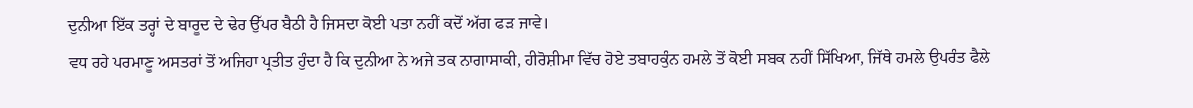ਦੁਨੀਆ ਇੱਕ ਤਰ੍ਹਾਂ ਦੇ ਬਾਰੂਦ ਦੇ ਢੇਰ ਉੱਪਰ ਬੈਠੀ ਹੈ ਜਿਸਦਾ ਕੋਈ ਪਤਾ ਨਹੀਂ ਕਦੋਂ ਅੱਗ ਫੜ ਜਾਵੇ।
ਵਧ ਰਹੇ ਪਰਮਾਣੂ ਅਸਤਰਾਂ ਤੋਂ ਅਜਿਹਾ ਪ੍ਰਤੀਤ ਹੁੰਦਾ ਹੈ ਕਿ ਦੁਨੀਆ ਨੇ ਅਜੇ ਤਕ ਨਾਗਾਸਾਕੀ, ਹੀਰੋਸ਼ੀਮਾ ਵਿੱਚ ਹੋਏ ਤਬਾਹਕੁੰਨ ਹਮਲੇ ਤੋਂ ਕੋਈ ਸਬਕ ਨਹੀਂ ਸਿੱਖਿਆ, ਜਿੱਥੇ ਹਮਲੇ ਉਪਰੰਤ ਫੈਲੇ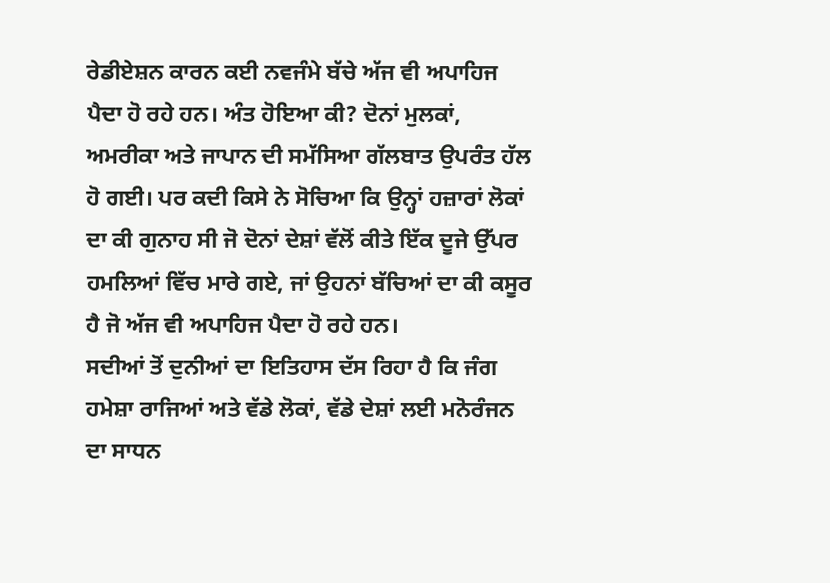ਰੇਡੀਏਸ਼ਨ ਕਾਰਨ ਕਈ ਨਵਜੰਮੇ ਬੱਚੇ ਅੱਜ ਵੀ ਅਪਾਹਿਜ ਪੈਦਾ ਹੋ ਰਹੇ ਹਨ। ਅੰਤ ਹੋਇਆ ਕੀ? ਦੋਨਾਂ ਮੁਲਕਾਂ, ਅਮਰੀਕਾ ਅਤੇ ਜਾਪਾਨ ਦੀ ਸਮੱਸਿਆ ਗੱਲਬਾਤ ਉਪਰੰਤ ਹੱਲ ਹੋ ਗਈ। ਪਰ ਕਦੀ ਕਿਸੇ ਨੇ ਸੋਚਿਆ ਕਿ ਉਨ੍ਹਾਂ ਹਜ਼ਾਰਾਂ ਲੋਕਾਂ ਦਾ ਕੀ ਗੁਨਾਹ ਸੀ ਜੋ ਦੋਨਾਂ ਦੇਸ਼ਾਂ ਵੱਲੋਂ ਕੀਤੇ ਇੱਕ ਦੂਜੇ ਉੱਪਰ ਹਮਲਿਆਂ ਵਿੱਚ ਮਾਰੇ ਗਏ, ਜਾਂ ਉਹਨਾਂ ਬੱਚਿਆਂ ਦਾ ਕੀ ਕਸੂਰ ਹੈ ਜੋ ਅੱਜ ਵੀ ਅਪਾਹਿਜ ਪੈਦਾ ਹੋ ਰਹੇ ਹਨ।
ਸਦੀਆਂ ਤੋਂ ਦੁਨੀਆਂ ਦਾ ਇਤਿਹਾਸ ਦੱਸ ਰਿਹਾ ਹੈ ਕਿ ਜੰਗ ਹਮੇਸ਼ਾ ਰਾਜਿਆਂ ਅਤੇ ਵੱਡੇ ਲੋਕਾਂ, ਵੱਡੇ ਦੇਸ਼ਾਂ ਲਈ ਮਨੋਰੰਜਨ ਦਾ ਸਾਧਨ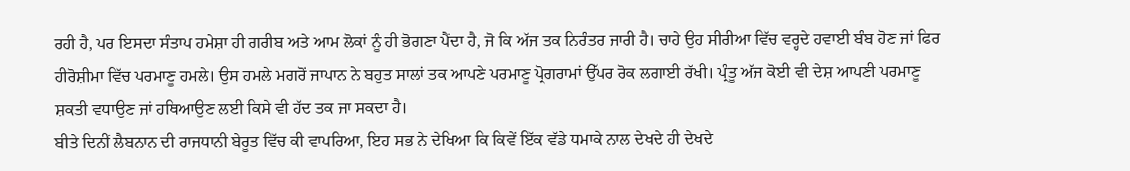ਰਹੀ ਹੈ, ਪਰ ਇਸਦਾ ਸੰਤਾਪ ਹਮੇਸ਼ਾ ਹੀ ਗਰੀਬ ਅਤੇ ਆਮ ਲੋਕਾਂ ਨੂੰ ਹੀ ਭੋਗਣਾ ਪੈਂਦਾ ਹੈ, ਜੋ ਕਿ ਅੱਜ ਤਕ ਨਿਰੰਤਰ ਜਾਰੀ ਹੈ। ਚਾਹੇ ਉਹ ਸੀਰੀਆ ਵਿੱਚ ਵਰ੍ਹਦੇ ਹਵਾਈ ਬੰਬ ਹੋਣ ਜਾਂ ਫਿਰ ਹੀਰੋਸ਼ੀਮਾ ਵਿੱਚ ਪਰਮਾਣੂ ਹਮਲੇ। ਉਸ ਹਮਲੇ ਮਗਰੋਂ ਜਾਪਾਨ ਨੇ ਬਹੁਤ ਸਾਲਾਂ ਤਕ ਆਪਣੇ ਪਰਮਾਣੂ ਪ੍ਰੋਗਰਾਮਾਂ ਉੱਪਰ ਰੋਕ ਲਗਾਈ ਰੱਖੀ। ਪ੍ਰੰਤੂ ਅੱਜ ਕੋਈ ਵੀ ਦੇਸ਼ ਆਪਣੀ ਪਰਮਾਣੂ ਸ਼ਕਤੀ ਵਧਾਉਣ ਜਾਂ ਹਥਿਆਉਣ ਲਈ ਕਿਸੇ ਵੀ ਹੱਦ ਤਕ ਜਾ ਸਕਦਾ ਹੈ।
ਬੀਤੇ ਦਿਨੀਂ ਲੈਬਨਾਨ ਦੀ ਰਾਜਧਾਨੀ ਬੇਰੂਤ ਵਿੱਚ ਕੀ ਵਾਪਰਿਆ, ਇਹ ਸਭ ਨੇ ਦੇਖਿਆ ਕਿ ਕਿਵੇਂ ਇੱਕ ਵੱਡੇ ਧਮਾਕੇ ਨਾਲ ਦੇਖਦੇ ਹੀ ਦੇਖਦੇ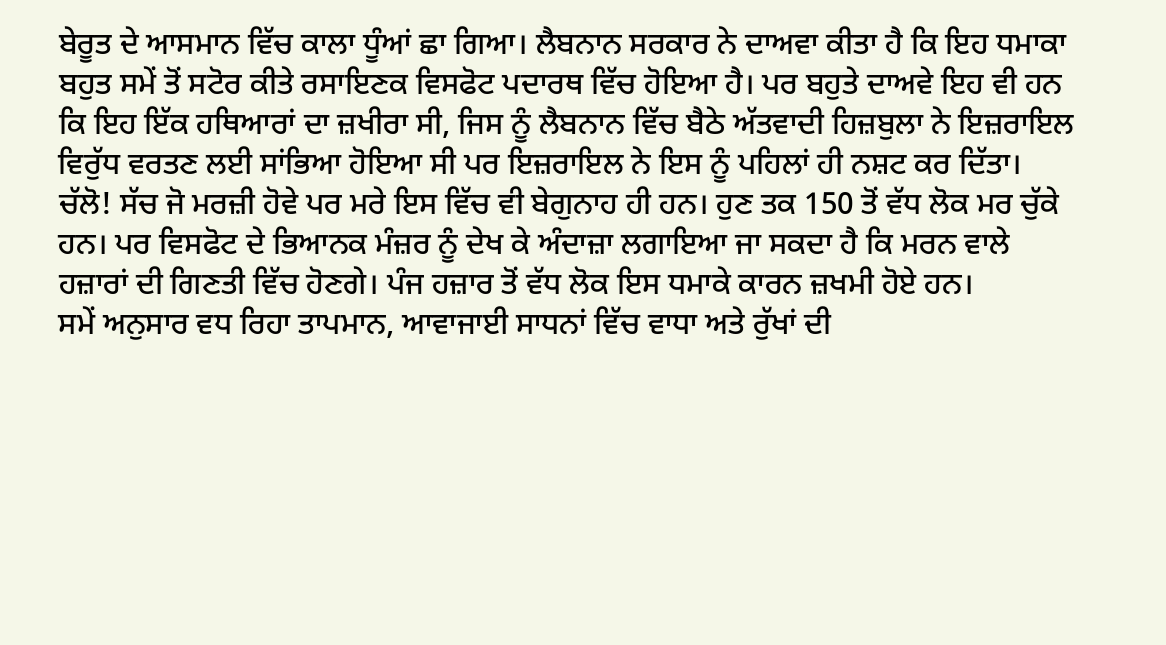ਬੇਰੂਤ ਦੇ ਆਸਮਾਨ ਵਿੱਚ ਕਾਲਾ ਧੂੰਆਂ ਛਾ ਗਿਆ। ਲੈਬਨਾਨ ਸਰਕਾਰ ਨੇ ਦਾਅਵਾ ਕੀਤਾ ਹੈ ਕਿ ਇਹ ਧਮਾਕਾ ਬਹੁਤ ਸਮੇਂ ਤੋਂ ਸਟੋਰ ਕੀਤੇ ਰਸਾਇਣਕ ਵਿਸਫੋਟ ਪਦਾਰਥ ਵਿੱਚ ਹੋਇਆ ਹੈ। ਪਰ ਬਹੁਤੇ ਦਾਅਵੇ ਇਹ ਵੀ ਹਨ ਕਿ ਇਹ ਇੱਕ ਹਥਿਆਰਾਂ ਦਾ ਜ਼ਖੀਰਾ ਸੀ, ਜਿਸ ਨੂੰ ਲੈਬਨਾਨ ਵਿੱਚ ਬੈਠੇ ਅੱਤਵਾਦੀ ਹਿਜ਼ਬੁਲਾ ਨੇ ਇਜ਼ਰਾਇਲ ਵਿਰੁੱਧ ਵਰਤਣ ਲਈ ਸਾਂਭਿਆ ਹੋਇਆ ਸੀ ਪਰ ਇਜ਼ਰਾਇਲ ਨੇ ਇਸ ਨੂੰ ਪਹਿਲਾਂ ਹੀ ਨਸ਼ਟ ਕਰ ਦਿੱਤਾ। ਚੱਲੋ! ਸੱਚ ਜੋ ਮਰਜ਼ੀ ਹੋਵੇ ਪਰ ਮਰੇ ਇਸ ਵਿੱਚ ਵੀ ਬੇਗੁਨਾਹ ਹੀ ਹਨ। ਹੁਣ ਤਕ 150 ਤੋਂ ਵੱਧ ਲੋਕ ਮਰ ਚੁੱਕੇ ਹਨ। ਪਰ ਵਿਸਫੋਟ ਦੇ ਭਿਆਨਕ ਮੰਜ਼ਰ ਨੂੰ ਦੇਖ ਕੇ ਅੰਦਾਜ਼ਾ ਲਗਾਇਆ ਜਾ ਸਕਦਾ ਹੈ ਕਿ ਮਰਨ ਵਾਲੇ ਹਜ਼ਾਰਾਂ ਦੀ ਗਿਣਤੀ ਵਿੱਚ ਹੋਣਗੇ। ਪੰਜ ਹਜ਼ਾਰ ਤੋਂ ਵੱਧ ਲੋਕ ਇਸ ਧਮਾਕੇ ਕਾਰਨ ਜ਼ਖਮੀ ਹੋਏ ਹਨ।
ਸਮੇਂ ਅਨੁਸਾਰ ਵਧ ਰਿਹਾ ਤਾਪਮਾਨ, ਆਵਾਜਾਈ ਸਾਧਨਾਂ ਵਿੱਚ ਵਾਧਾ ਅਤੇ ਰੁੱਖਾਂ ਦੀ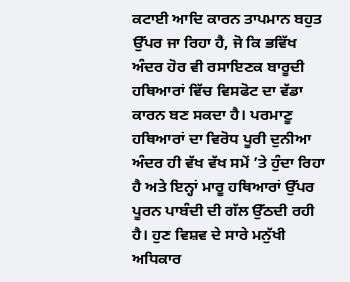ਕਟਾਈ ਆਦਿ ਕਾਰਨ ਤਾਪਮਾਨ ਬਹੁਤ ਉੱਪਰ ਜਾ ਰਿਹਾ ਹੈ, ਜੋ ਕਿ ਭਵਿੱਖ ਅੰਦਰ ਹੋਰ ਵੀ ਰਸਾਇਣਕ ਬਾਰੂਦੀ ਹਥਿਆਰਾਂ ਵਿੱਚ ਵਿਸਫੋਟ ਦਾ ਵੱਡਾ ਕਾਰਨ ਬਣ ਸਕਦਾ ਹੈ। ਪਰਮਾਣੂ ਹਥਿਆਰਾਂ ਦਾ ਵਿਰੋਧ ਪੂਰੀ ਦੁਨੀਆ ਅੰਦਰ ਹੀ ਵੱਖ ਵੱਖ ਸਮੇਂ ’ਤੇ ਹੁੰਦਾ ਰਿਹਾ ਹੈ ਅਤੇ ਇਨ੍ਹਾਂ ਮਾਰੂ ਹਥਿਆਰਾਂ ਉੱਪਰ ਪੂਰਨ ਪਾਬੰਦੀ ਦੀ ਗੱਲ ਉੱਠਦੀ ਰਹੀ ਹੈ। ਹੁਣ ਵਿਸ਼ਵ ਦੇ ਸਾਰੇ ਮਨੁੱਖੀ ਅਧਿਕਾਰ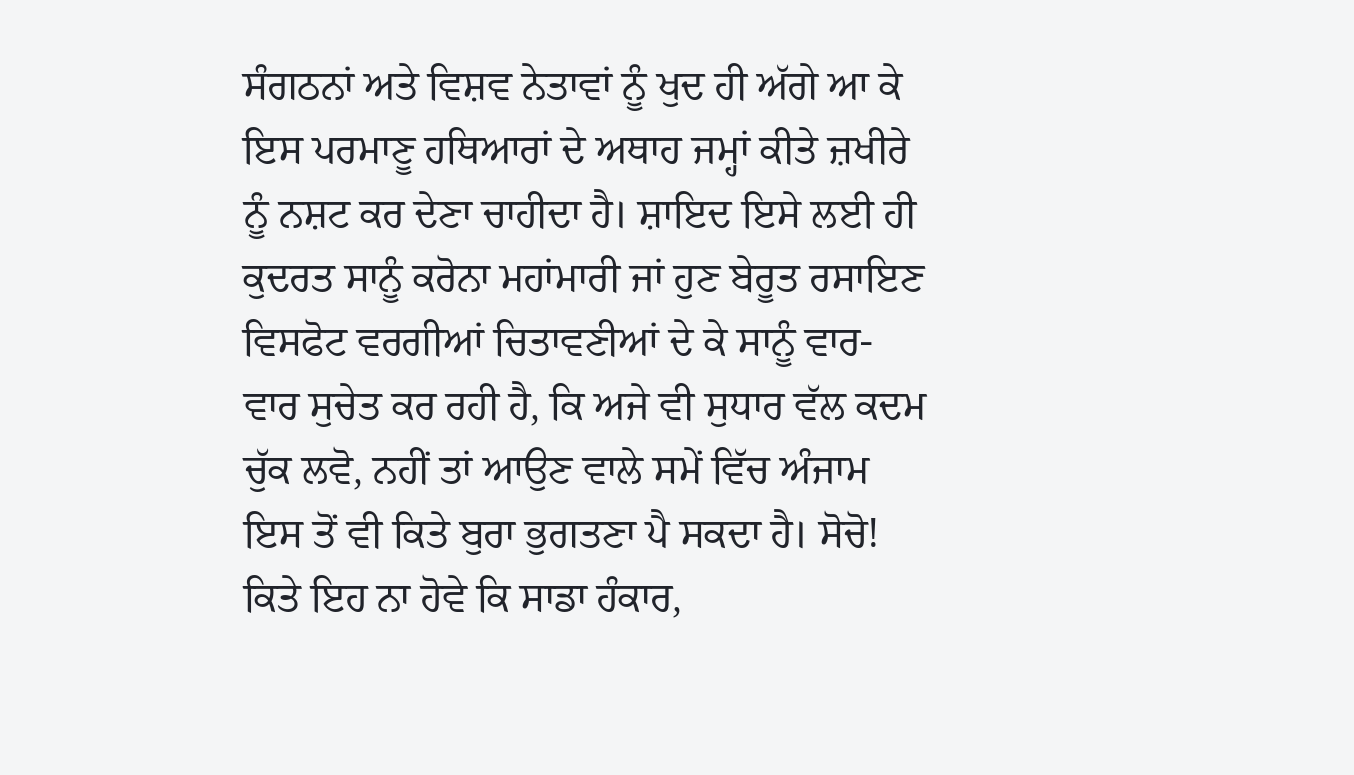ਸੰਗਠਨਾਂ ਅਤੇ ਵਿਸ਼ਵ ਨੇਤਾਵਾਂ ਨੂੰ ਖੁਦ ਹੀ ਅੱਗੇ ਆ ਕੇ ਇਸ ਪਰਮਾਣੂ ਹਥਿਆਰਾਂ ਦੇ ਅਥਾਹ ਜਮ੍ਹਾਂ ਕੀਤੇ ਜ਼ਖੀਰੇ ਨੂੰ ਨਸ਼ਟ ਕਰ ਦੇਣਾ ਚਾਹੀਦਾ ਹੈ। ਸ਼ਾਇਦ ਇਸੇ ਲਈ ਹੀ ਕੁਦਰਤ ਸਾਨੂੰ ਕਰੋਨਾ ਮਹਾਂਮਾਰੀ ਜਾਂ ਹੁਣ ਬੇਰੂਤ ਰਸਾਇਣ ਵਿਸਫੋਟ ਵਰਗੀਆਂ ਚਿਤਾਵਣੀਆਂ ਦੇ ਕੇ ਸਾਨੂੰ ਵਾਰ-ਵਾਰ ਸੁਚੇਤ ਕਰ ਰਹੀ ਹੈ, ਕਿ ਅਜੇ ਵੀ ਸੁਧਾਰ ਵੱਲ ਕਦਮ ਚੁੱਕ ਲਵੋ, ਨਹੀਂ ਤਾਂ ਆਉਣ ਵਾਲੇ ਸਮੇਂ ਵਿੱਚ ਅੰਜਾਮ ਇਸ ਤੋਂ ਵੀ ਕਿਤੇ ਬੁਰਾ ਭੁਗਤਣਾ ਪੈ ਸਕਦਾ ਹੈ। ਸੋਚੋ! ਕਿਤੇ ਇਹ ਨਾ ਹੋਵੇ ਕਿ ਸਾਡਾ ਹੰਕਾਰ,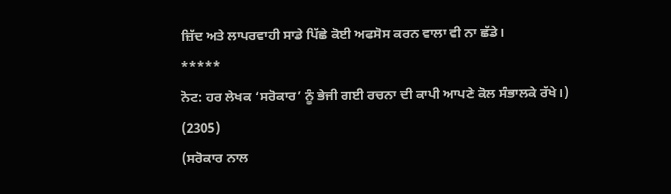ਜ਼ਿੱਦ ਅਤੇ ਲਾਪਰਵਾਹੀ ਸਾਡੇ ਪਿੱਛੇ ਕੋਈ ਅਫਸੋਸ ਕਰਨ ਵਾਲਾ ਵੀ ਨਾ ਛੱਡੇ।
*****
ਨੋਟ: ਹਰ ਲੇਖਕ ‘ਸਰੋਕਾਰ’ ਨੂੰ ਭੇਜੀ ਗਈ ਰਚਨਾ ਦੀ ਕਾਪੀ ਆਪਣੇ ਕੋਲ ਸੰਭਾਲਕੇ ਰੱਖੇ।)
(2305)
(ਸਰੋਕਾਰ ਨਾਲ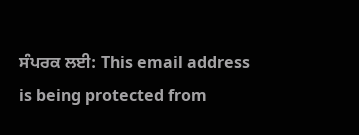ਸੰਪਰਕ ਲਈ: This email address is being protected from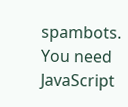spambots. You need JavaScript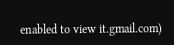enabled to view it.gmail.com)